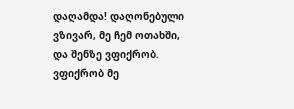დაღამდა! დაღონებული ვზივარ, მე ჩემ ოთახში, და შენზე ვფიქრობ. ვფიქრობ მე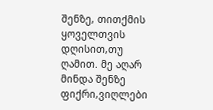შენზე, თითქმის ყოველთვის დღისით,თუ ღამით. მე აღარ მინდა შენზე ფიქრი,ვიღლები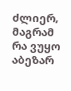ძლიერ, მაგრამ რა ვუყო აბეზარ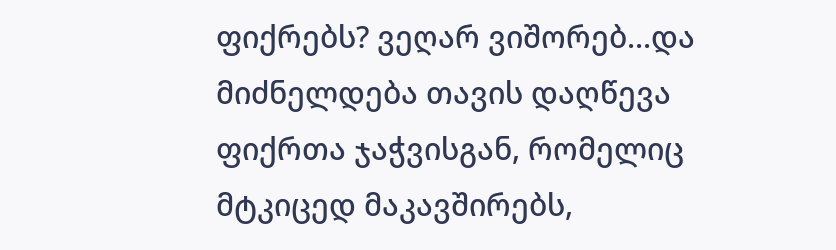ფიქრებს? ვეღარ ვიშორებ...და მიძნელდება თავის დაღწევა ფიქრთა ჯაჭვისგან, რომელიც მტკიცედ მაკავშირებს,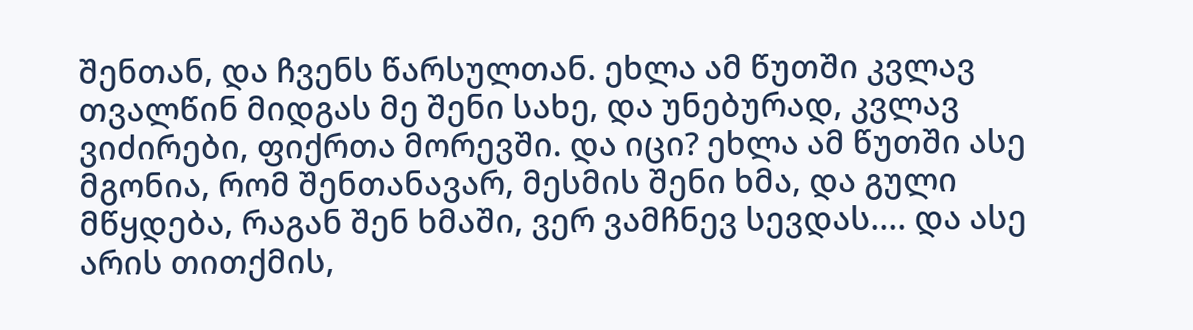შენთან, და ჩვენს წარსულთან. ეხლა ამ წუთში კვლავ თვალწინ მიდგას მე შენი სახე, და უნებურად, კვლავ ვიძირები, ფიქრთა მორევში. და იცი? ეხლა ამ წუთში ასე მგონია, რომ შენთანავარ, მესმის შენი ხმა, და გული მწყდება, რაგან შენ ხმაში, ვერ ვამჩნევ სევდას.... და ასე არის თითქმის,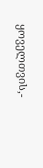ყოველთვის,-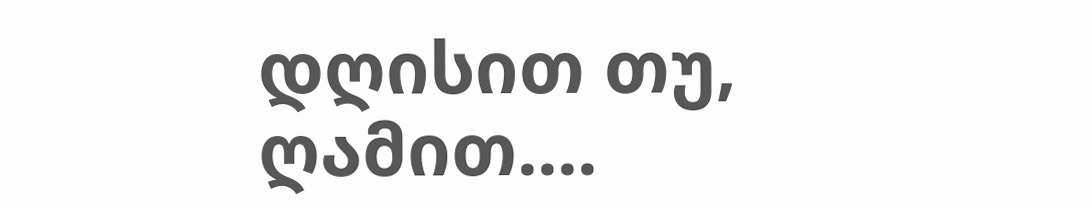დღისით თუ, ღამით....